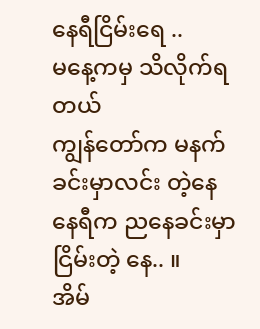နေရီငြိမ်းရေ ..
မနေ့ကမှ သိလိုက်ရတယ်
ကျွန်တော်က မနက်ခင်းမှာလင်း တဲ့နေ
နေရီက ညနေခင်းမှာ ငြိမ်းတဲ့ နေ.. ။
အိမ်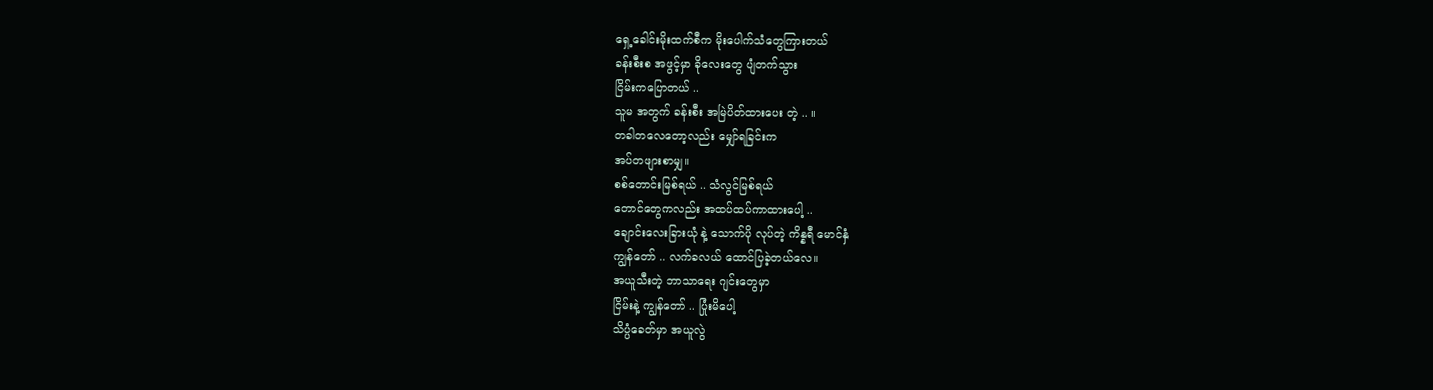ရှေ့ခေါင်းမိုးထက်စီက မိုးပေါက်သံတွေကြားတယ်
ခန်းစီးစ အဖွင့်မှာ ခိုလေးတွေ ပျံတက်သွား
ငြိမ်းကပြောတယ် ..
သူမ အတွက် ခန်းစီး အမြဲပိတ်ထားပေး တဲ့ .. ။
တခါတလေတော့လည်း မျှော်ရခြင်းက
အပ်တဖျားစာမျှ။
စစ်တောင်းမြစ်ရယ် .. သံလွင်မြစ်ရယ်
တောင်တွေကလည်း အထပ်ထပ်ကာထားပေါ့ ..
ချောင်းလေးခြားယုံ နဲ့ သောက်ပို လုပ်တဲ့ ကိန္နရီ မောင်နှံ
ကျွန်တော် .. လက်ခလယ် ထောင်ပြခဲ့တယ်လေ။
အယူသီးတဲ့ ဘာသာရေး ဂျင်းတွေမှာ
ငြိမ်းနဲ့ ကျွန်တော် .. ပြုံးမိပေါ့
သိပ္ပံခေတ်မှာ အယူလွဲ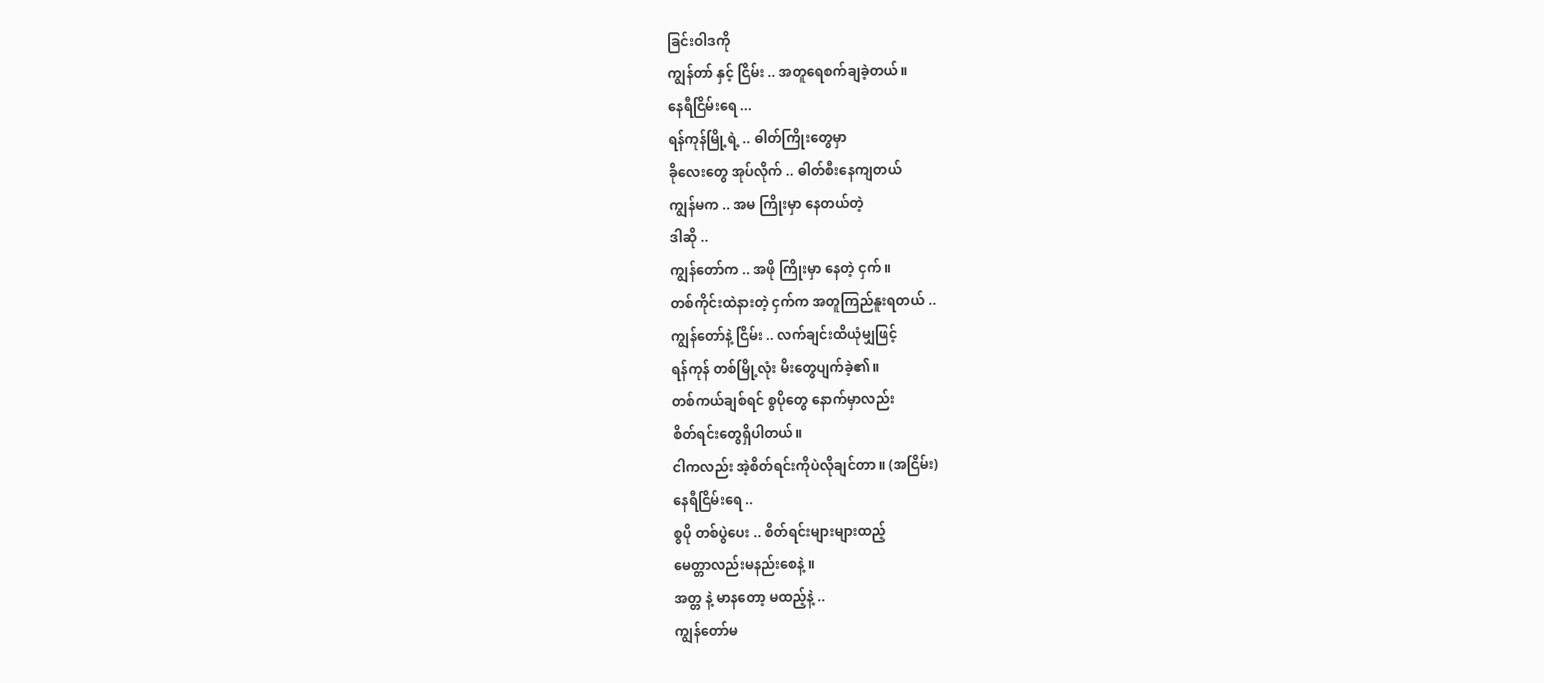ခြင်းဝါဒကို
ကျွန်တာ် နှင့် ငြိမ်း .. အတူရေစက်ချခဲ့တယ်။
နေရီငြိမ်းရေ ...
ရန်ကုန်မြို့ရဲ့ .. ဓါတ်ကြိုးတွေမှာ
ခိုလေးတွေ အုပ်လိုက် .. ဓါတ်စီးနေကျတယ်
ကျွန်မက .. အမ ကြိုးမှာ နေတယ်တဲ့
ဒါဆို ..
ကျွန်တော်က .. အဖို ကြိုးမှာ နေတဲ့ ငှက်။
တစ်ကိုင်းထဲနားတဲ့ ငှက်က အတူကြည်နူးရတယ် ..
ကျွန်တော်နဲ့ ငြိမ်း .. လက်ချင်းထိယုံမျှဖြင့်
ရန်ကုန် တစ်မြို့လုံး မိးတွေပျက်ခဲ့၏။
တစ်ကယ်ချစ်ရင် စွပိုတွေ နောက်မှာလည်း
စိတ်ရင်းတွေရှိပါတယ်။
ငါကလည်း အဲ့စိတ်ရင်းကိုပဲလိုချင်တာ ။ (အငြိမ်း)
နေရီငြိမ်းရေ ..
စွပို တစ်ပွဲပေး .. စိတ်ရင်းများများထည့်
မေတ္တာလည်းမနည်းစေနဲ့ ။
အတ္တ နဲ့ မာနတော့ မထည့်နဲ့ ..
ကျွန်တော်မ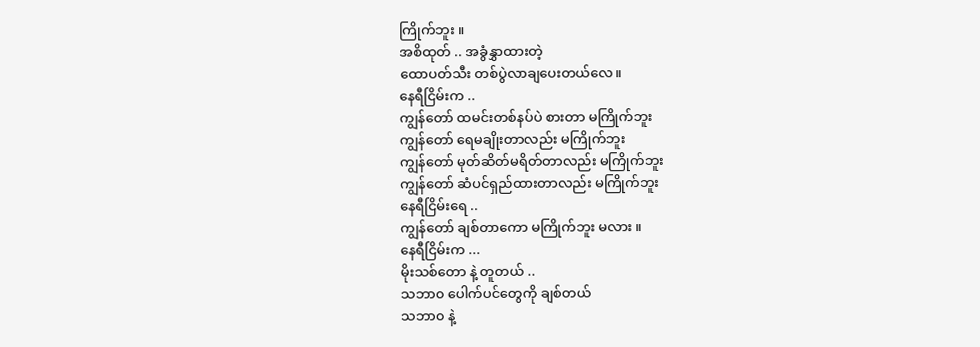ကြိုက်ဘူး ။
အစိထုတ် .. အခွံနွှာထားတဲ့
ထောပတ်သီး တစ်ပွဲလာချပေးတယ်လေ။
နေရီငြိမ်းက ..
ကျွန်တော် ထမင်းတစ်နပ်ပဲ စားတာ မကြိုက်ဘူး
ကျွန်တော် ရေမချိုးတာလည်း မကြိုက်ဘူး
ကျွန်တော် မုတ်ဆိတ်မရိတ်တာလည်း မကြိုက်ဘူး
ကျွန်တော် ဆံပင်ရှည်ထားတာလည်း မကြိုက်ဘူး
နေရီငြိမ်းရေ ..
ကျွန်တော် ချစ်တာကော မကြိုက်ဘူး မလား ။
နေရီငြိမ်းက ...
မိုးသစ်တော နဲ့ တူတယ် ..
သဘာ၀ ပေါက်ပင်တွေကို ချစ်တယ်
သဘာ၀ နဲ့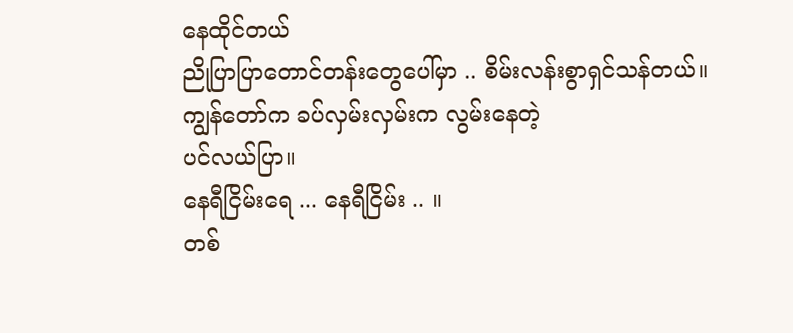နေထိုင်တယ်
ညိုပြာပြာတောင်တန်းတွေပေါ်မှာ .. စိမ်းလန်းစွာရှင်သန်တယ်။
ကျွန်တော်က ခပ်လှမ်းလှမ်းက လွမ်းနေတဲ့
ပင်လယ်ပြာ။
နေရီငြိမ်းရေ ... နေရီငြိမ်း .. ။
တစ်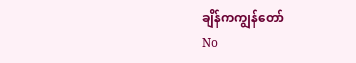ချိန်ကကျွန်တော်
No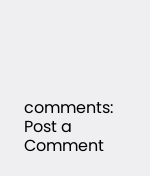comments:
Post a Comment